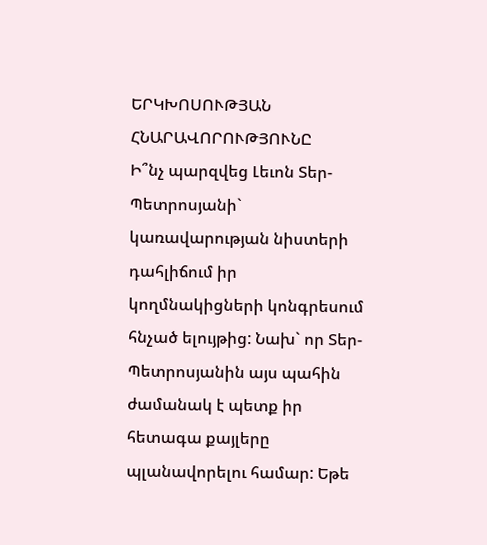ԵՐԿԽՈՍՈՒԹՅԱՆ ՀՆԱՐԱՎՈՐՈՒԹՅՈՒՆԸ
Ի՞նչ պարզվեց Լեւոն Տեր-Պետրոսյանի` կառավարության նիստերի դահլիճում իր կողմնակիցների կոնգրեսում հնչած ելույթից: Նախ` որ Տեր-Պետրոսյանին այս պահին ժամանակ է պետք իր հետագա քայլերը պլանավորելու համար: Եթե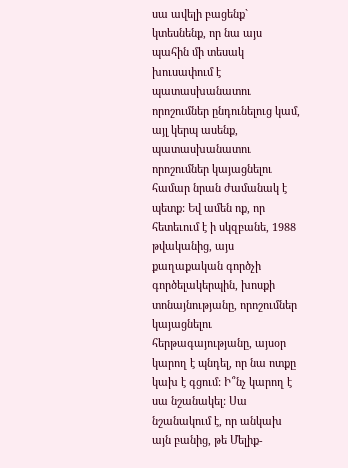սա ավելի բացենք` կտեսնենք, որ նա այս պահին մի տեսակ խուսափում է պատասխանատու որոշումներ ընդունելուց կամ, այլ կերպ ասենք, պատասխանատու որոշումներ կայացնելու համար նրան ժամանակ է պետք: Եվ ամեն ոք, որ հետեւում է ի սկզբանե, 1988 թվականից, այս քաղաքական գործչի գործելակերպին, խոսքի տոնայնությանը, որոշումներ կայացնելու հերթագայությանը, այսօր կարող է պնդել, որ նա ոտքը կախ է գցում: Ի՞նչ կարող է սա նշանակել: Սա նշանակում է, որ անկախ այն բանից, թե Մելիք-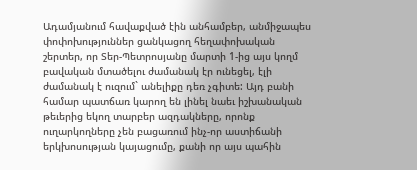Ադամյանում հավաքված էին անհամբեր, անմիջապես փոփոխություններ ցանկացող հեղափոխական շերտեր, որ Տեր-Պետրոսյանը մարտի 1-ից այս կողմ բավական մտածելու ժամանակ էր ունեցել, էլի ժամանակ է ուզում` անելիքը դեռ չգիտե: Այդ բանի համար պատճառ կարող են լինել նաեւ իշխանական թեւերից եկող տարբեր ազդակները, որոնք ուղարկողները չեն բացառում ինչ-որ աստիճանի երկխոսության կայացումը, քանի որ այս պահին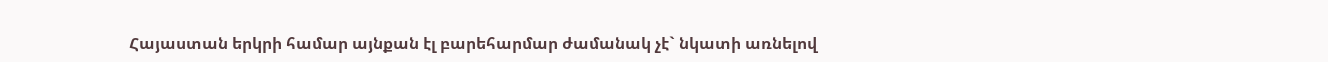Հայաստան երկրի համար այնքան էլ բարեհարմար ժամանակ չէ` նկատի առնելով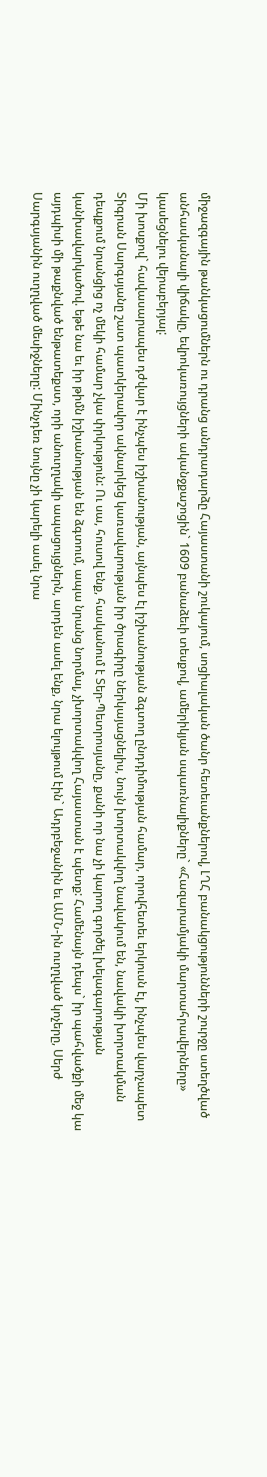միջազգային թանկացումներն ու դրանց անդրադարձը Հայաստանի շուկայում, սոցիալական ծանր հետեւանքներով, ԼՂՀ բանակցությունների շուրջը ստեղծված անհասկանալի վիճակը, եվրոկառույցների ականջքաշոցին` 1609 բանաձեւի տեսքով, ամերիկյան սպառնալիքները` «Հազարամյակի մարտահրավերները» կասեցնելու վերաբերյալ:
Մի խոսքով` հավասարապես դժվար է ինչպես իշխանության, այնպես էլ իշխանության ձգտող ընդդիմության համար, որովհետեւ երկուսն էլ, ինչպես վարչապետ Տիգրան Սարգսյանը շատ պատկերավոր ակնարկեց կառավարության իր ծրագիրը ներկայացնելիս, նույն խորտակվող նավակում են, նավակի խորտակման դեպքում նրանցից ոչ մեկի համար չկա փրկություն: Ու սա, հուսով ենք, հասկանում է Տեր-Պետրոսյանը, քանի որ նա չի կարող գործել խելագարության կանխավարկածով. եթե նա եւ իր թիմն իշխանության են ձգտում, ապա նրանց նորմալ, չխորտակվող Հայաստան է պետք: Համենայն դեպս` իր պահվածքի մեջ կա այդպիսի մի թաքնված ենթատեքստ, որի անուղղակի ապացույցներն, արդեն ասել ենք, նրա ելույթում էին` Ադրբեջանին եւ ԱՄՆ-ին ուղղված կոչերը, Սերժ Սարգսյանին ուղղված մեսիջները: Մինչդեռ նույնը չի կարելի ասել նրա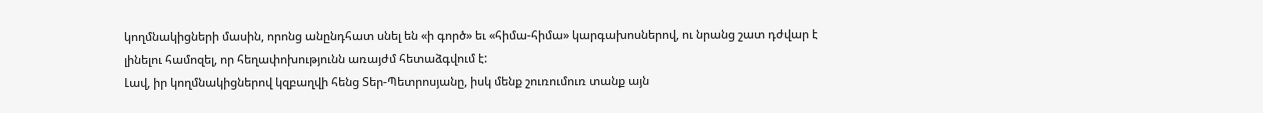կողմնակիցների մասին, որոնց անընդհատ սնել են «ի գործ» եւ «հիմա-հիմա» կարգախոսներով, ու նրանց շատ դժվար է լինելու համոզել, որ հեղափոխությունն առայժմ հետաձգվում է:
Լավ, իր կողմնակիցներով կզբաղվի հենց Տեր-Պետրոսյանը, իսկ մենք շուռումուռ տանք այն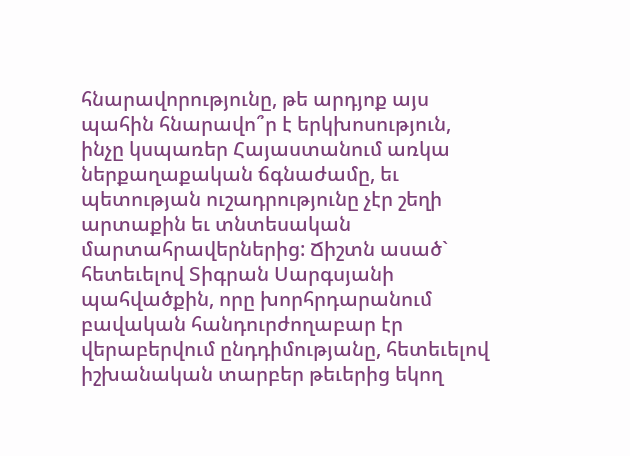հնարավորությունը, թե արդյոք այս պահին հնարավո՞ր է երկխոսություն, ինչը կսպառեր Հայաստանում առկա ներքաղաքական ճգնաժամը, եւ պետության ուշադրությունը չէր շեղի արտաքին եւ տնտեսական մարտահրավերներից: Ճիշտն ասած` հետեւելով Տիգրան Սարգսյանի պահվածքին, որը խորհրդարանում բավական հանդուրժողաբար էր վերաբերվում ընդդիմությանը, հետեւելով իշխանական տարբեր թեւերից եկող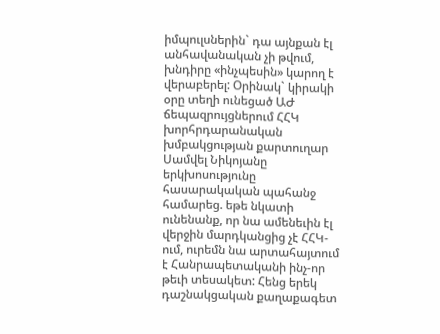իմպուլսներին` դա այնքան էլ անհավանական չի թվում, խնդիրը «ինչպեսին» կարող է վերաբերել: Օրինակ` կիրակի օրը տեղի ունեցած ԱԺ ճեպազրույցներում ՀՀԿ խորհրդարանական խմբակցության քարտուղար Սամվել Նիկոյանը երկխոսությունը հասարակական պահանջ համարեց. եթե նկատի ունենանք, որ նա ամենեւին էլ վերջին մարդկանցից չէ ՀՀԿ-ում, ուրեմն նա արտահայտում է Հանրապետականի ինչ-որ թեւի տեսակետ: Հենց երեկ դաշնակցական քաղաքագետ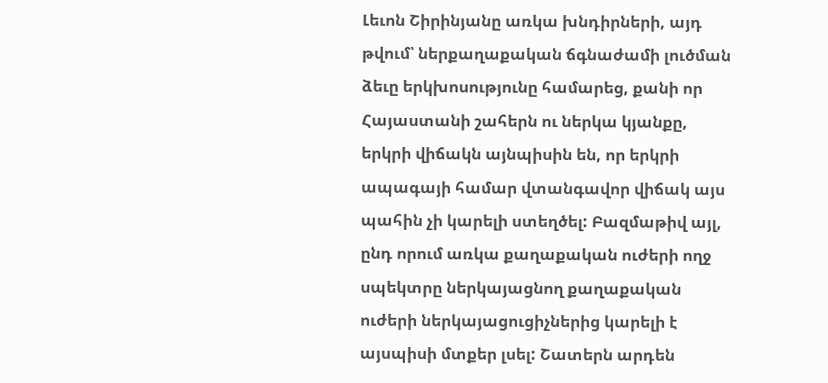Լեւոն Շիրինյանը առկա խնդիրների, այդ թվում՝ ներքաղաքական ճգնաժամի լուծման ձեւը երկխոսությունը համարեց, քանի որ Հայաստանի շահերն ու ներկա կյանքը, երկրի վիճակն այնպիսին են, որ երկրի ապագայի համար վտանգավոր վիճակ այս պահին չի կարելի ստեղծել: Բազմաթիվ այլ, ընդ որում առկա քաղաքական ուժերի ողջ սպեկտրը ներկայացնող քաղաքական ուժերի ներկայացուցիչներից կարելի է այսպիսի մտքեր լսել: Շատերն արդեն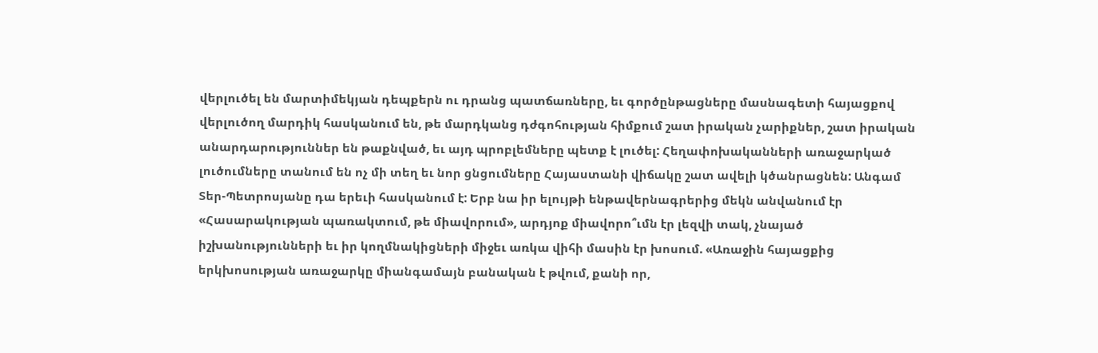վերլուծել են մարտիմեկյան դեպքերն ու դրանց պատճառները, եւ գործընթացները մասնագետի հայացքով վերլուծող մարդիկ հասկանում են, թե մարդկանց դժգոհության հիմքում շատ իրական չարիքներ, շատ իրական անարդարություններ են թաքնված, եւ այդ պրոբլեմները պետք է լուծել: Հեղափոխականների առաջարկած լուծումները տանում են ոչ մի տեղ եւ նոր ցնցումները Հայաստանի վիճակը շատ ավելի կծանրացնեն: Անգամ Տեր-Պետրոսյանը դա երեւի հասկանում է: Երբ նա իր ելույթի ենթավերնագրերից մեկն անվանում էր «Հասարակության պառակտում, թե միավորում», արդյոք միավորո՞ւմն էր լեզվի տակ, չնայած իշխանությունների եւ իր կողմնակիցների միջեւ առկա վիհի մասին էր խոսում. «Առաջին հայացքից երկխոսության առաջարկը միանգամայն բանական է թվում, քանի որ,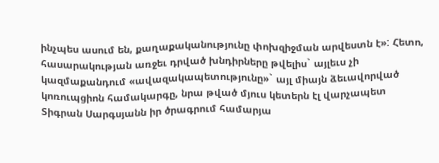ինչպես ասում են, քաղաքականությունը փոխզիջման արվեստն է»: Հետո, հասարակության առջեւ դրված խնդիրները թվելիս` այլեւս չի կազմաքանդում «ավազակապետությունը»` այլ միայն ձեւավորված կոռուպցիոն համակարգը, նրա թված մյուս կետերն էլ վարչապետ Տիգրան Սարգսյանն իր ծրագրում համարյա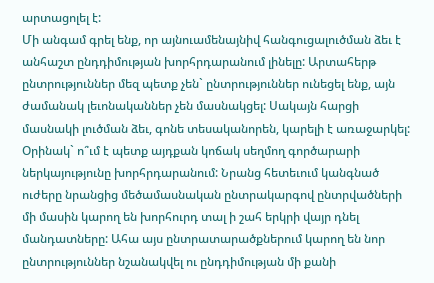արտացոլել է:
Մի անգամ գրել ենք, որ այնուամենայնիվ հանգուցալուծման ձեւ է անհաշտ ընդդիմության խորհրդարանում լինելը: Արտահերթ ընտրություններ մեզ պետք չեն` ընտրություններ ունեցել ենք, այն ժամանակ լեւոնականներ չեն մասնակցել: Սակայն հարցի մասնակի լուծման ձեւ, գոնե տեսականորեն, կարելի է առաջարկել: Օրինակ` ո՞ւմ է պետք այդքան կոճակ սեղմող գործարարի ներկայությունը խորհրդարանում: Նրանց հետեւում կանգնած ուժերը նրանցից մեծամասնական ընտրակարգով ընտրվածների մի մասին կարող են խորհուրդ տալ ի շահ երկրի վայր դնել մանդատները: Ահա այս ընտրատարածքներում կարող են նոր ընտրություններ նշանակվել ու ընդդիմության մի քանի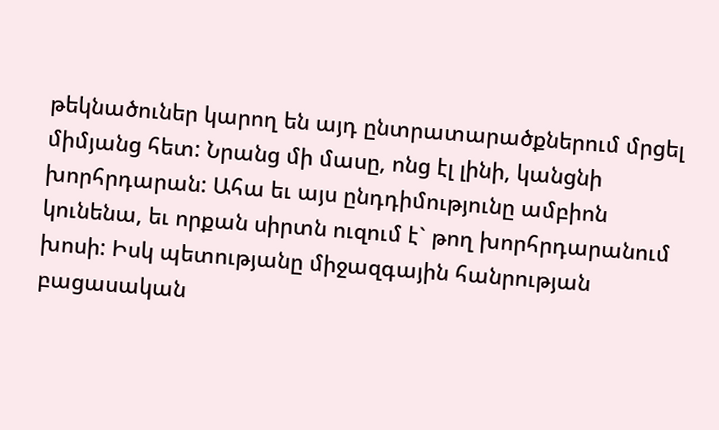թեկնածուներ կարող են այդ ընտրատարածքներում մրցել միմյանց հետ: Նրանց մի մասը, ոնց էլ լինի, կանցնի խորհրդարան: Ահա եւ այս ընդդիմությունը ամբիոն կունենա, եւ որքան սիրտն ուզում է` թող խորհրդարանում խոսի: Իսկ պետությանը միջազգային հանրության բացասական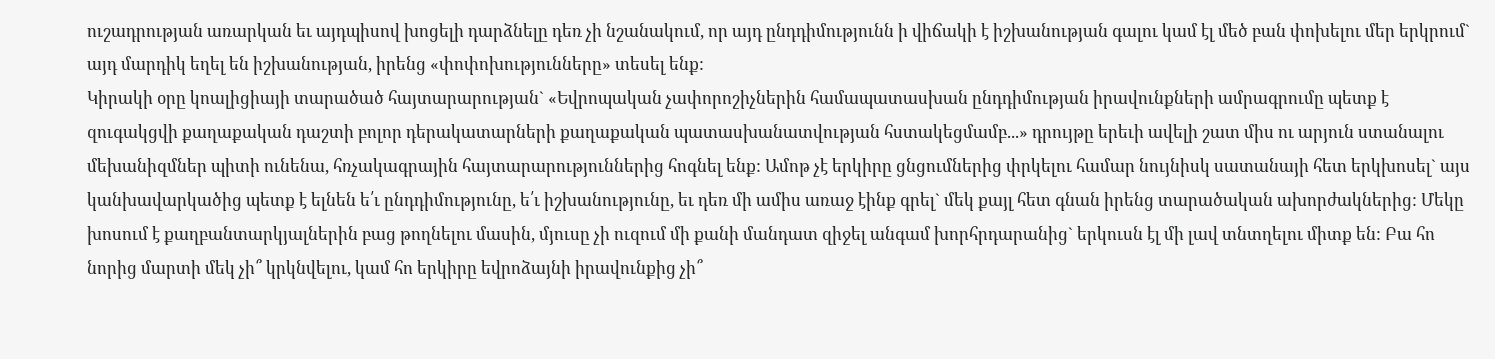ուշադրության առարկան եւ այդպիսով խոցելի դարձնելը դեռ չի նշանակում, որ այդ ընդդիմությունն ի վիճակի է իշխանության գալու կամ էլ մեծ բան փոխելու մեր երկրում` այդ մարդիկ եղել են իշխանության, իրենց «փոփոխությունները» տեսել ենք:
Կիրակի օրը կոալիցիայի տարածած հայտարարության` «Եվրոպական չափորոշիչներին համապատասխան ընդդիմության իրավունքների ամրագրումը պետք է զուգակցվի քաղաքական դաշտի բոլոր դերակատարների քաղաքական պատասխանատվության հստակեցմամբ...» դրույթը երեւի ավելի շատ միս ու արյուն ստանալու մեխանիզմներ պիտի ունենա, հռչակագրային հայտարարություններից հոգնել ենք: Ամոթ չէ երկիրը ցնցումներից փրկելու համար նույնիսկ սատանայի հետ երկխոսել` այս կանխավարկածից պետք է ելնեն ե՛ւ ընդդիմությունը, ե՛ւ իշխանությունը, եւ դեռ մի ամիս առաջ էինք գրել` մեկ քայլ հետ գնան իրենց տարածական ախորժակներից: Մեկը խոսում է քաղբանտարկյալներին բաց թողնելու մասին, մյուսը չի ուզում մի քանի մանդատ զիջել անգամ խորհրդարանից` երկուսն էլ մի լավ տնտղելու միտք են: Բա հո նորից մարտի մեկ չի՞ կրկնվելու, կամ հո երկիրը եվրոձայնի իրավունքից չի՞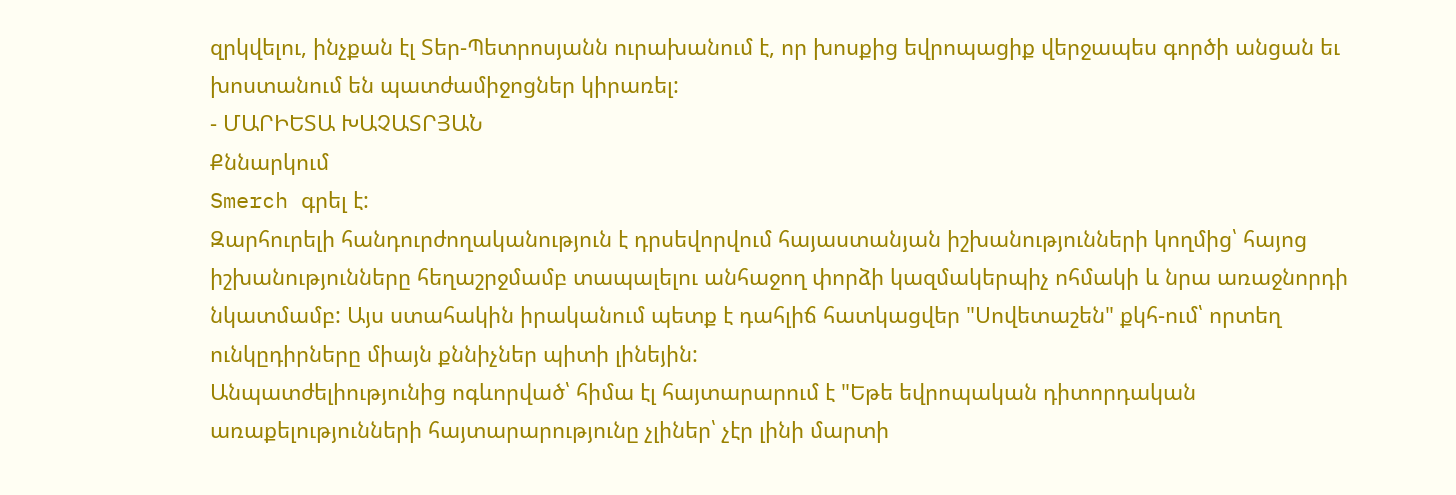զրկվելու, ինչքան էլ Տեր-Պետրոսյանն ուրախանում է, որ խոսքից եվրոպացիք վերջապես գործի անցան եւ խոստանում են պատժամիջոցներ կիրառել:
- ՄԱՐԻԵՏԱ ԽԱՉԱՏՐՅԱՆ
Քննարկում
Smerch գրել է:
Զարհուրելի հանդուրժողականություն է դրսեվորվում հայաստանյան իշխանությունների կողմից՝ հայոց իշխանությունները հեղաշրջմամբ տապալելու անհաջող փորձի կազմակերպիչ ոհմակի և նրա առաջնորդի նկատմամբ: Այս ստահակին իրականում պետք է դահլիճ հատկացվեր "Սովետաշեն" քկհ-ում՝ որտեղ ունկըդիրները միայն քննիչներ պիտի լինեյին:
Անպատժելիությունից ոգևորված՝ հիմա էլ հայտարարում է "Եթե եվրոպական դիտորդական առաքելությունների հայտարարությունը չլիներ՝ չէր լինի մարտի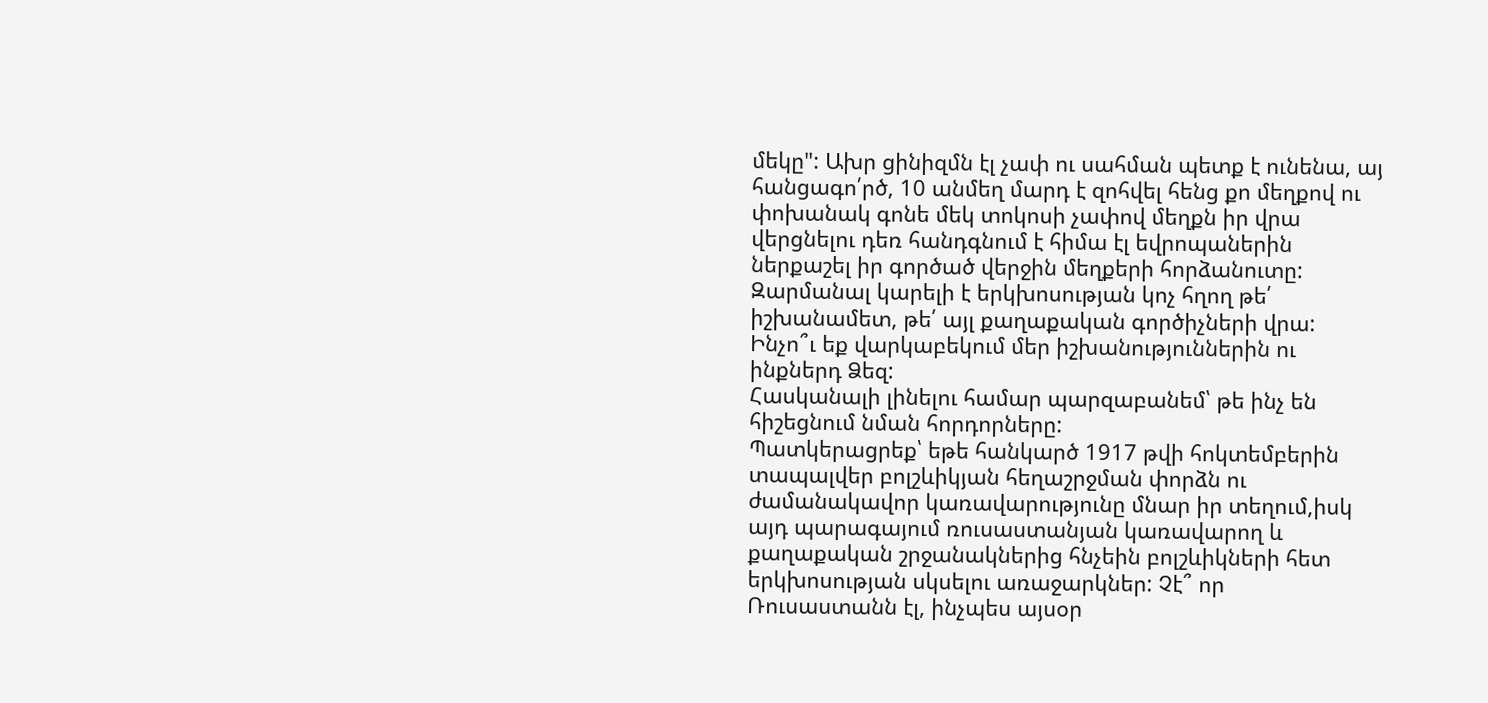մեկը": Ախր ցինիզմն էլ չափ ու սահման պետք է ունենա, այ հանցագո՛րծ, 10 անմեղ մարդ է զոհվել հենց քո մեղքով ու փոխանակ գոնե մեկ տոկոսի չափով մեղքն իր վրա վերցնելու դեռ հանդգնում է հիմա էլ եվրոպաներին ներքաշել իր գործած վերջին մեղքերի հորձանուտը:
Զարմանալ կարելի է երկխոսության կոչ հղող թե՛ իշխանամետ, թե՛ այլ քաղաքական գործիչների վրա: Ինչո՞ւ եք վարկաբեկում մեր իշխանություններին ու ինքներդ Ձեզ:
Հասկանալի լինելու համար պարզաբանեմ՝ թե ինչ են հիշեցնում նման հորդորները:
Պատկերացրեք՝ եթե հանկարծ 1917 թվի հոկտեմբերին տապալվեր բոլշևիկյան հեղաշրջման փորձն ու ժամանակավոր կառավարությունը մնար իր տեղում,իսկ այդ պարագայում ռուսաստանյան կառավարող և քաղաքական շրջանակներից հնչեին բոլշևիկների հետ երկխոսության սկսելու առաջարկներ: Չէ՞ որ Ռուսաստանն էլ, ինչպես այսօր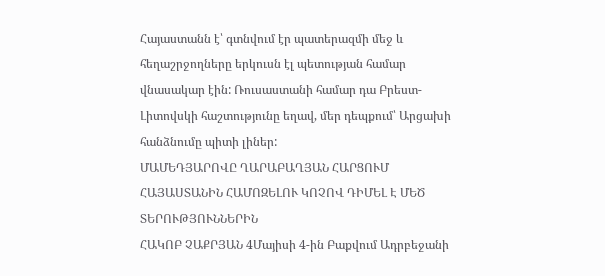Հայաստանն է՝ գտնվում էր պատերազմի մեջ և հեղաշրջողները երկուսն էլ պետության համար վնասակար էին: Ռուսաստանի համար դա Բրեստ-Լիտովսկի հաշտությունը եղավ, մեր դեպքում՝ Արցախի հանձնումը պիտի լիներ:
ՄԱՄԵԴՅԱՐՈՎԸ ՂԱՐԱԲԱՂՅԱՆ ՀԱՐՑՈՒՄ ՀԱՅԱՍՏԱՆԻՆ ՀԱՄՈԶԵԼՈՒ ԿՈՉՈՎ ԴԻՄԵԼ Է ՄԵԾ ՏԵՐՈՒԹՅՈՒՆՆԵՐԻՆ
ՀԱԿՈԲ ՉԱՔՐՅԱՆ 4Մայիսի 4-ին Բաքվում Ադրբեջանի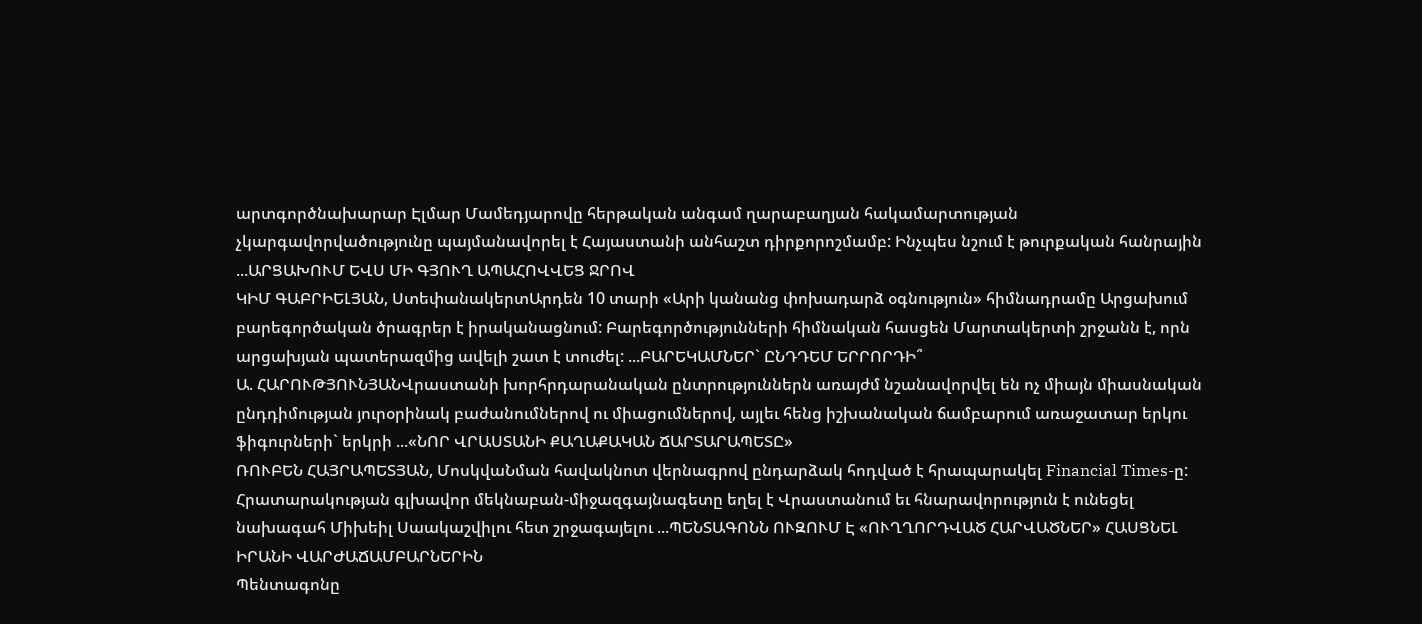արտգործնախարար Էլմար Մամեդյարովը հերթական անգամ ղարաբաղյան հակամարտության չկարգավորվածությունը պայմանավորել է Հայաստանի անհաշտ դիրքորոշմամբ: Ինչպես նշում է թուրքական հանրային ...ԱՐՑԱԽՈՒՄ ԵՎՍ ՄԻ ԳՅՈՒՂ ԱՊԱՀՈՎՎԵՑ ՋՐՈՎ
ԿԻՄ ԳԱԲՐԻԵԼՅԱՆ, ՍտեփանակերտԱրդեն 10 տարի «Արի կանանց փոխադարձ օգնություն» հիմնադրամը Արցախում բարեգործական ծրագրեր է իրականացնում: Բարեգործությունների հիմնական հասցեն Մարտակերտի շրջանն է, որն արցախյան պատերազմից ավելի շատ է տուժել: ...ԲԱՐԵԿԱՄՆԵՐ` ԸՆԴԴԵՄ ԵՐՐՈՐԴԻ՞
Ա. ՀԱՐՈՒԹՅՈՒՆՅԱՆՎրաստանի խորհրդարանական ընտրություններն առայժմ նշանավորվել են ոչ միայն միասնական ընդդիմության յուրօրինակ բաժանումներով ու միացումներով, այլեւ հենց իշխանական ճամբարում առաջատար երկու ֆիգուրների` երկրի ...«ՆՈՐ ՎՐԱՍՏԱՆԻ ՔԱՂԱՔԱԿԱՆ ՃԱՐՏԱՐԱՊԵՏԸ»
ՌՈՒԲԵՆ ՀԱՅՐԱՊԵՏՅԱՆ, ՄոսկվաՆման հավակնոտ վերնագրով ընդարձակ հոդված է հրապարակել Financial Times-ը: Հրատարակության գլխավոր մեկնաբան-միջազգայնագետը եղել է Վրաստանում եւ հնարավորություն է ունեցել նախագահ Միխեիլ Սաակաշվիլու հետ շրջագայելու ...ՊԵՆՏԱԳՈՆՆ ՈՒԶՈՒՄ Է «ՈՒՂՂՈՐԴՎԱԾ ՀԱՐՎԱԾՆԵՐ» ՀԱՍՑՆԵԼ ԻՐԱՆԻ ՎԱՐԺԱՃԱՄԲԱՐՆԵՐԻՆ
Պենտագոնը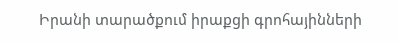Իրանի տարածքում իրաքցի գրոհայինների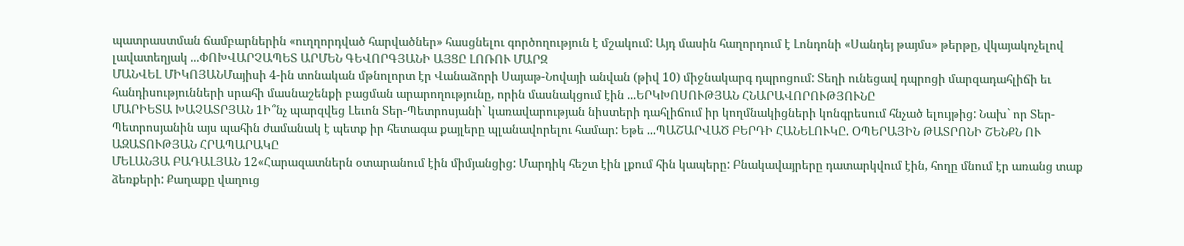պատրաստման ճամբարներին «ուղղորդված հարվածներ» հասցնելու գործողություն է մշակում: Այդ մասին հաղորդում է Լոնդոնի «Սանդեյ թայմս» թերթը, վկայակոչելով լավատեղյակ ...ՓՈԽՎԱՐՉԱՊԵՏ ԱՐՄԵՆ ԳԵՎՈՐԳՅԱՆԻ ԱՅՑԸ ԼՈՌՈՒ ՄԱՐԶ
ՄԱՆՎԵԼ ՄԻԿՈՅԱՆՄայիսի 4-ին տոնական մթնոլորտ էր Վանաձորի Սայաթ-Նովայի անվան (թիվ 10) միջնակարգ դպրոցում: Տեղի ունեցավ դպրոցի մարզադահլիճի եւ հանդիսությունների սրահի մասնաշենքի բացման արարողությունը, որին մասնակցում էին ...ԵՐԿԽՈՍՈՒԹՅԱՆ ՀՆԱՐԱՎՈՐՈՒԹՅՈՒՆԸ
ՄԱՐԻԵՏԱ ԽԱՉԱՏՐՅԱՆ 1Ի՞նչ պարզվեց Լեւոն Տեր-Պետրոսյանի` կառավարության նիստերի դահլիճում իր կողմնակիցների կոնգրեսում հնչած ելույթից: Նախ` որ Տեր-Պետրոսյանին այս պահին ժամանակ է պետք իր հետագա քայլերը պլանավորելու համար: Եթե ...ՊԱՇԱՐՎԱԾ ԲԵՐԴԻ ՀԱՆԵԼՈՒԿԸ. ՕՊԵՐԱՅԻՆ ԹԱՏՐՈՆԻ ՇԵՆՔՆ ՈՒ ԱԶԱՏՈՒԹՅԱՆ ՀՐԱՊԱՐԱԿԸ
ՄԵԼԱՆՅԱ ԲԱԴԱԼՅԱՆ 12«Հարազատներն օտարանում էին միմյանցից: Մարդիկ հեշտ էին լքում հին կապերը: Բնակավայրերը դատարկվում էին, հողը մնում էր առանց տաք ձեռքերի: Քաղաքը վաղուց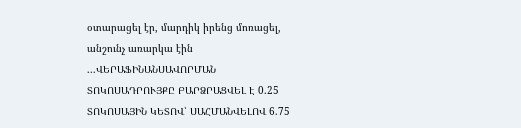օտարացել էր, մարդիկ իրենց մոռացել, անշունչ առարկա էին ...ՎԵՐԱՖԻՆԱՆՍԱՎՈՐՄԱՆ ՏՈԿՈՍԱԴՐՈՒՅՔԸ ԲԱՐՁՐԱՑՎԵԼ Է 0.25 ՏՈԿՈՍԱՅԻՆ ԿԵՏՈՎ՝ ՍԱՀՄԱՆՎԵԼՈՎ 6.75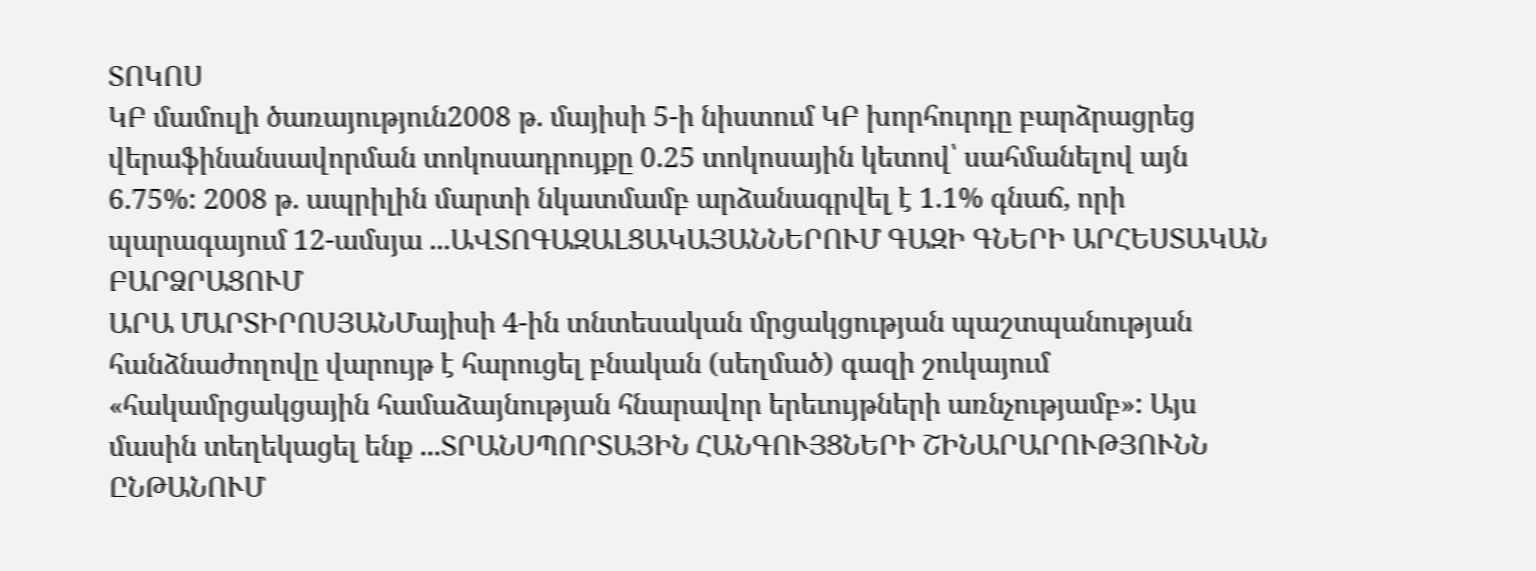ՏՈԿՈՍ
ԿԲ մամուլի ծառայություն2008 թ. մայիսի 5-ի նիստում ԿԲ խորհուրդը բարձրացրեց վերաֆինանսավորման տոկոսադրույքը 0.25 տոկոսային կետով՝ սահմանելով այն 6.75%: 2008 թ. ապրիլին մարտի նկատմամբ արձանագրվել է 1.1% գնաճ, որի պարագայում 12-ամսյա ...ԱՎՏՈԳԱԶԱԼՑԱԿԱՅԱՆՆԵՐՈՒՄ ԳԱԶԻ ԳՆԵՐԻ ԱՐՀԵՍՏԱԿԱՆ ԲԱՐՁՐԱՑՈՒՄ
ԱՐԱ ՄԱՐՏԻՐՈՍՅԱՆՄայիսի 4-ին տնտեսական մրցակցության պաշտպանության հանձնաժողովը վարույթ է հարուցել բնական (սեղմած) գազի շուկայում «հակամրցակցային համաձայնության հնարավոր երեւույթների առնչությամբ»: Այս մասին տեղեկացել ենք ...ՏՐԱՆՍՊՈՐՏԱՅԻՆ ՀԱՆԳՈՒՅՑՆԵՐԻ ՇԻՆԱՐԱՐՈՒԹՅՈՒՆՆ ԸՆԹԱՆՈՒՄ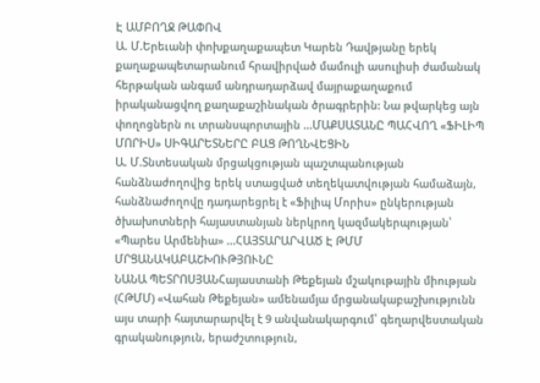Է ԱՄԲՈՂՋ ԹԱՓՈՎ
Ա. Մ.Երեւանի փոխքաղաքապետ Կարեն Դավթյանը երեկ քաղաքապետարանում հրավիրված մամուլի ասուլիսի ժամանակ հերթական անգամ անդրադարձավ մայրաքաղաքում իրականացվող քաղաքաշինական ծրագրերին: Նա թվարկեց այն փողոցներն ու տրանսպորտային ...ՄԱՔՍԱՏԱՆԸ ՊԱՀՎՈՂ «ՖԻԼԻՊ ՄՈՐԻՍ» ՍԻԳԱՐԵՏՆԵՐԸ ԲԱՑ ԹՈՂՆՎԵՑԻՆ
Ա. Մ.Տնտեսական մրցակցության պաշտպանության հանձնաժողովից երեկ ստացված տեղեկատվության համաձայն, հանձնաժողովը դադարեցրել է «Ֆիլիպ Մորիս» ընկերության ծխախոտների հայաստանյան ներկրող կազմակերպության՝ «Պարես Արմենիա» ...ՀԱՅՏԱՐԱՐՎԱԾ Է ԹՄՄ ՄՐՑԱՆԱԿԱԲԱՇԽՈՒԹՅՈՒՆԸ
ՆԱՆԱ ՊԵՏՐՈՍՅԱՆՀայաստանի Թեքեյան մշակութային միության (ՀԹՄՄ) «Վահան Թեքեյան» ամենամյա մրցանակաբաշխությունն այս տարի հայտարարվել է 9 անվանակարգում՝ գեղարվեստական գրականություն, երաժշտություն,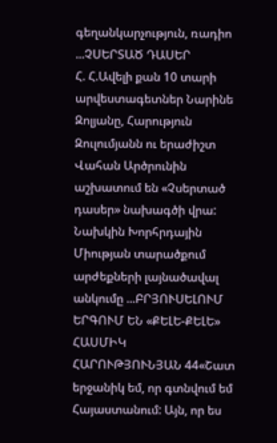գեղանկարչություն, ռադիո ...ՉՍԵՐՏԱԾ ԴԱՍԵՐ
Հ. Հ.Ավելի քան 10 տարի արվեստագետներ Նարինե Զոլյանը, Հարություն Զուլումյանն ու երաժիշտ Վահան Արծրունին աշխատում են «Չսերտած դասեր» նախագծի վրա: Նախկին Խորհրդային Միության տարածքում արժեքների լայնածավալ անկումը ...ԲՐՅՈՒՍԵԼՈՒՄ ԵՐԳՈՒՄ ԵՆ «ՔԵԼԵ-ՔԵԼԵ»
ՀԱՍՄԻԿ ՀԱՐՈՒԹՅՈՒՆՅԱՆ 44«Շատ երջանիկ եմ, որ գտնվում եմ Հայաստանում: Այն, որ ես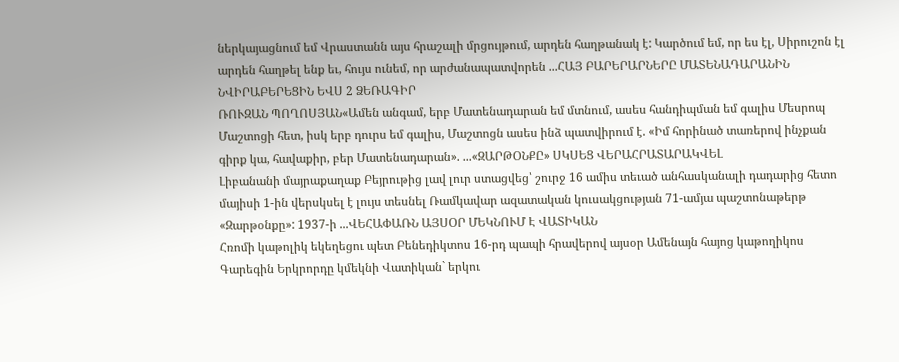ներկայացնում եմ Վրաստանն այս հրաշալի մրցույթում, արդեն հաղթանակ է: Կարծում եմ, որ ես էլ, Սիրուշոն էլ արդեն հաղթել ենք եւ, հույս ունեմ, որ արժանապատվորեն ...ՀԱՅ ԲԱՐԵՐԱՐՆԵՐԸ ՄԱՏԵՆԱԴԱՐԱՆԻՆ ՆՎԻՐԱԲԵՐԵՑԻՆ ԵՎՍ 2 ՁԵՌԱԳԻՐ
ՌՈՒԶԱՆ ՊՈՂՈՍՅԱՆ«Ամեն անգամ, երբ Մատենադարան եմ մտնում, ասես հանդիպման եմ գալիս Մեսրոպ Մաշտոցի հետ, իսկ երբ դուրս եմ գալիս, Մաշտոցն ասես ինձ պատվիրում է. «Իմ հորինած տառերով ինչքան գիրք կա, հավաքիր, բեր Մատենադարան». ...«ԶԱՐԹՕՆՔԸ» ՍԿՍԵՑ ՎԵՐԱՀՐԱՏԱՐԱԿՎԵԼ
Լիբանանի մայրաքաղաք Բեյրութից լավ լուր ստացվեց՝ շուրջ 16 ամիս տեւած անհասկանալի դադարից հետո մայիսի 1-ին վերսկսել է լույս տեսնել Ռամկավար ազատական կուսակցության 71-ամյա պաշտոնաթերթ «Զարթօնքը»: 1937-ի ...ՎԵՀԱՓԱՌՆ ԱՅՍՕՐ ՄԵԿՆՈՒՄ Է ՎԱՏԻԿԱՆ
Հռոմի կաթոլիկ եկեղեցու պետ Բենեդիկտոս 16-րդ պապի հրավերով այսօր Ամենայն հայոց կաթողիկոս Գարեգին Երկրորդը կմեկնի Վատիկան` երկու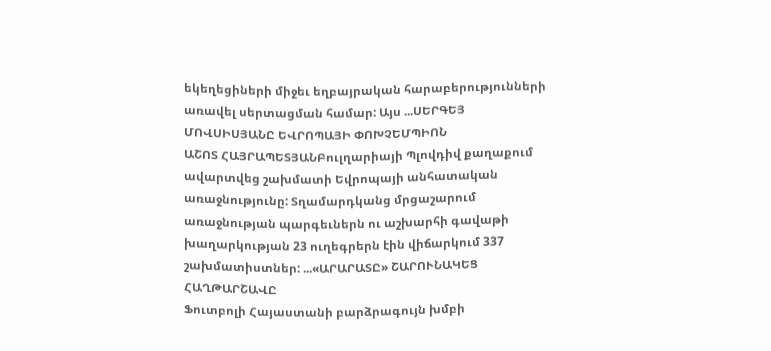եկեղեցիների միջեւ եղբայրական հարաբերությունների առավել սերտացման համար: Այս ...ՍԵՐԳԵՅ ՄՈՎՍԻՍՅԱՆԸ ԵՎՐՈՊԱՅԻ ՓՈԽՉԵՄՊԻՈՆ
ԱՇՈՏ ՀԱՅՐԱՊԵՏՅԱՆԲուլղարիայի Պլովդիվ քաղաքում ավարտվեց շախմատի Եվրոպայի անհատական առաջնությունը: Տղամարդկանց մրցաշարում առաջնության պարգեւներն ու աշխարհի գավաթի խաղարկության 23 ուղեգրերն էին վիճարկում 337 շախմատիստներ: ...«ԱՐԱՐԱՏԸ» ՇԱՐՈՒՆԱԿԵՑ ՀԱՂԹԱՐՇԱՎԸ
Ֆուտբոլի Հայաստանի բարձրագույն խմբի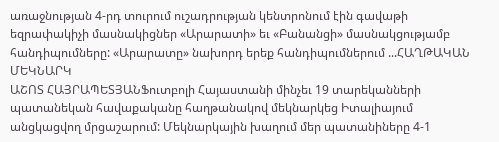առաջնության 4-րդ տուրում ուշադրության կենտրոնում էին գավաթի եզրափակիչի մասնակիցներ «Արարատի» եւ «Բանանցի» մասնակցությամբ հանդիպումները: «Արարատը» նախորդ երեք հանդիպումներում ...ՀԱՂԹԱԿԱՆ ՄԵԿՆԱՐԿ
ԱՇՈՏ ՀԱՅՐԱՊԵՏՅԱՆՖուտբոլի Հայաստանի մինչեւ 19 տարեկանների պատանեկան հավաքականը հաղթանակով մեկնարկեց Իտալիայում անցկացվող մրցաշարում: Մեկնարկային խաղում մեր պատանիները 4-1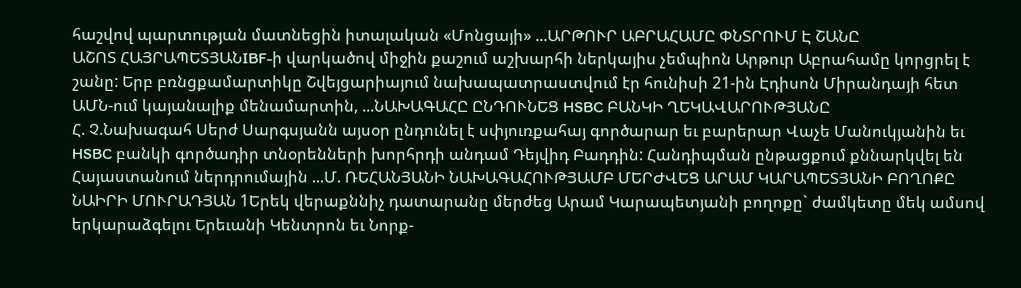հաշվով պարտության մատնեցին իտալական «Մոնցայի» ...ԱՐԹՈՒՐ ԱԲՐԱՀԱՄԸ ՓՆՏՐՈՒՄ Է ՇԱՆԸ
ԱՇՈՏ ՀԱՅՐԱՊԵՏՅԱՆIBF-ի վարկածով միջին քաշում աշխարհի ներկայիս չեմպիոն Արթուր Աբրահամը կորցրել է շանը: Երբ բռնցքամարտիկը Շվեյցարիայում նախապատրաստվում էր հունիսի 21-ին Էդիսոն Միրանդայի հետ ԱՄՆ-ում կայանալիք մենամարտին, ...ՆԱԽԱԳԱՀԸ ԸՆԴՈՒՆԵՑ HSBC ԲԱՆԿԻ ՂԵԿԱՎԱՐՈՒԹՅԱՆԸ
Հ. Չ.Նախագահ Սերժ Սարգսյանն այսօր ընդունել է սփյուռքահայ գործարար եւ բարերար Վաչե Մանուկյանին եւ HSBC բանկի գործադիր տնօրենների խորհրդի անդամ Դեյվիդ Բադդին: Հանդիպման ընթացքում քննարկվել են Հայաստանում ներդրումային ...Մ. ՌԵՀԱՆՅԱՆԻ ՆԱԽԱԳԱՀՈՒԹՅԱՄԲ ՄԵՐԺՎԵՑ ԱՐԱՄ ԿԱՐԱՊԵՏՅԱՆԻ ԲՈՂՈՔԸ
ՆԱԻՐԻ ՄՈՒՐԱԴՅԱՆ 1Երեկ վերաքննիչ դատարանը մերժեց Արամ Կարապետյանի բողոքը` ժամկետը մեկ ամսով երկարաձգելու Երեւանի Կենտրոն եւ Նորք-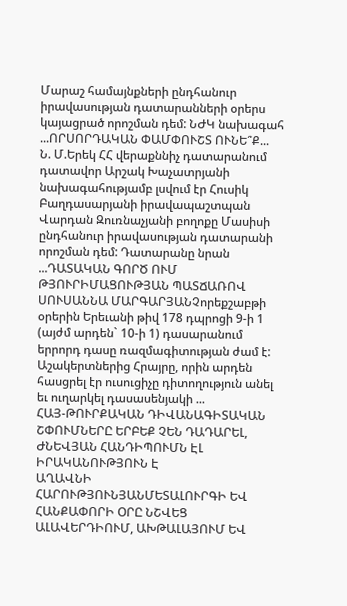Մարաշ համայնքների ընդհանուր իրավասության դատարանների օրերս կայացրած որոշման դեմ: ՆԺԿ նախագահ ...ՈՐՍՈՐԴԱԿԱՆ ՓԱՄՓՈՒՇՏ ՈՒՆԵ՞Ք...
Ն. Մ.Երեկ ՀՀ վերաքննիչ դատարանում դատավոր Արշակ Խաչատրյանի նախագահությամբ լսվում էր Հուսիկ Բաղդասարյանի իրավապաշտպան Վարդան Զուռնաչյանի բողոքը Մասիսի ընդհանուր իրավասության դատարանի որոշման դեմ: Դատարանը նրան ...ԴԱՏԱԿԱՆ ԳՈՐԾ ՈՒՄ ԹՅՈՒՐԻՄԱՑՈՒԹՅԱՆ ՊԱՏՃԱՌՈՎ
ՍՈՒՍԱՆՆԱ ՄԱՐԳԱՐՅԱՆՉորեքշաբթի օրերին Երեւանի թիվ 178 դպրոցի 9-ի 1 (այժմ արդեն` 10-ի 1) դասարանում երրորդ դասը ռազմագիտության ժամ է: Աշակերտներից Հրայրը, որին արդեն հասցրել էր ուսուցիչը դիտողություն անել եւ ուղարկել դասասենյակի ...
ՀԱՅ-ԹՈՒՐՔԱԿԱՆ ԴԻՎԱՆԱԳԻՏԱԿԱՆ ՇՓՈՒՄՆԵՐԸ ԵՐԲԵՔ ՉԵՆ ԴԱԴԱՐԵԼ, ԺՆԵՎՅԱՆ ՀԱՆԴԻՊՈՒՄՆ ԷԼ ԻՐԱԿԱՆՈՒԹՅՈՒՆ Է
ԱՂԱՎՆԻ ՀԱՐՈՒԹՅՈՒՆՅԱՆՄԵՏԱԼՈՒՐԳԻ ԵՎ ՀԱՆՔԱՓՈՐԻ ՕՐԸ ՆՇՎԵՑ ԱԼԱՎԵՐԴԻՈՒՄ, ԱԽԹԱԼԱՅՈՒՄ ԵՎ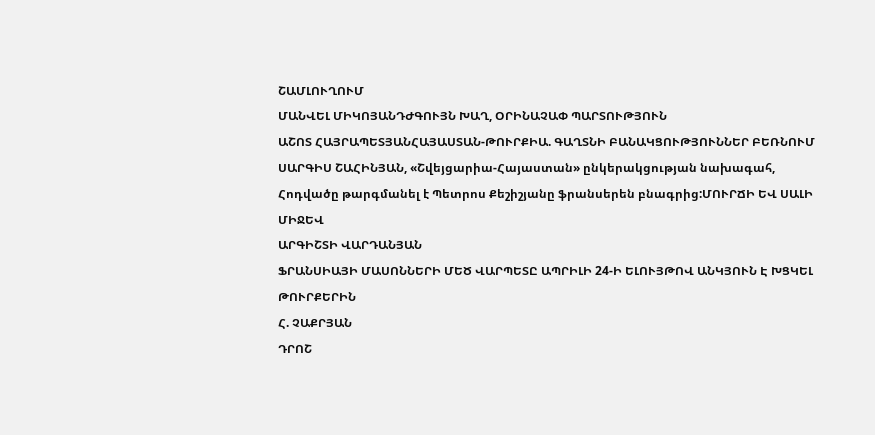ՇԱՄԼՈՒՂՈՒՄ
ՄԱՆՎԵԼ ՄԻԿՈՅԱՆԴԺԳՈՒՅՆ ԽԱՂ, ՕՐԻՆԱՉԱՓ ՊԱՐՏՈՒԹՅՈՒՆ
ԱՇՈՏ ՀԱՅՐԱՊԵՏՅԱՆՀԱՅԱՍՏԱՆ-ԹՈՒՐՔԻԱ. ԳԱՂՏՆԻ ԲԱՆԱԿՑՈՒԹՅՈՒՆՆԵՐ ԲԵՌՆՈՒՄ
ՍԱՐԳԻՍ ՇԱՀԻՆՅԱՆ, «Շվեյցարիա-Հայաստան» ընկերակցության նախագահ, Հոդվածը թարգմանել է Պետրոս Քեշիշյանը ֆրանսերեն բնագրից:ՄՈՒՐՃԻ ԵՎ ՍԱԼԻ ՄԻՋԵՎ
ԱՐԳԻՇՏԻ ՎԱՐԴԱՆՅԱՆ
ՖՐԱՆՍԻԱՅԻ ՄԱՍՈՆՆԵՐԻ ՄԵԾ ՎԱՐՊԵՏԸ ԱՊՐԻԼԻ 24-Ի ԵԼՈՒՅԹՈՎ ԱՆԿՅՈՒՆ Է ԽՑԿԵԼ ԹՈՒՐՔԵՐԻՆ
Հ. ՉԱՔՐՅԱՆ
ԴՐՈՇ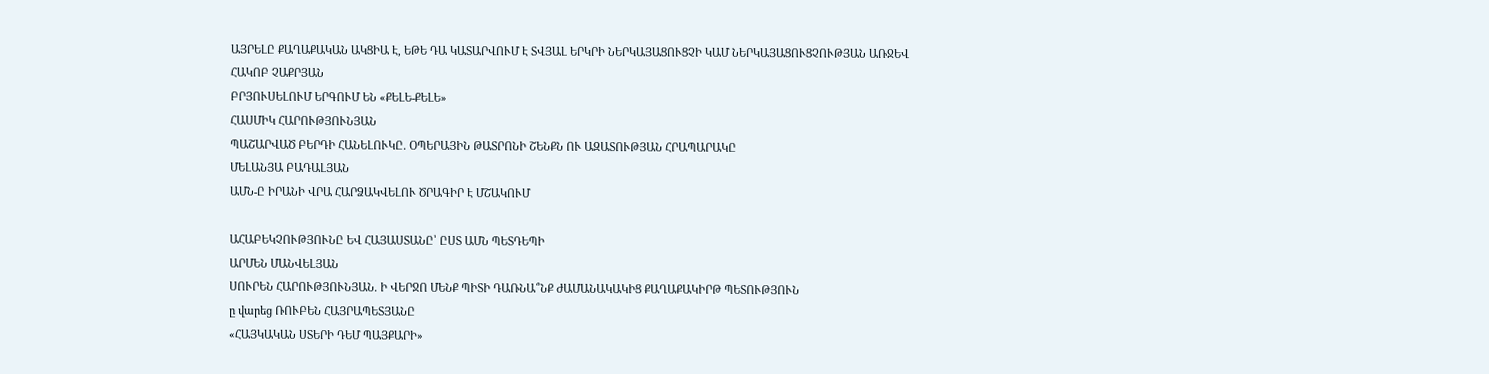ԱՅՐԵԼԸ ՔԱՂԱՔԱԿԱՆ ԱԿՑԻԱ Է, ԵԹԵ ԴԱ ԿԱՏԱՐՎՈՒՄ Է ՏՎՅԱԼ ԵՐԿՐԻ ՆԵՐԿԱՅԱՑՈՒՑՉԻ ԿԱՄ ՆԵՐԿԱՅԱՑՈՒՑՉՈՒԹՅԱՆ ԱՌՋԵՎ
ՀԱԿՈԲ ՉԱՔՐՅԱՆ
ԲՐՅՈՒՍԵԼՈՒՄ ԵՐԳՈՒՄ ԵՆ «ՔԵԼԵ-ՔԵԼԵ»
ՀԱՍՄԻԿ ՀԱՐՈՒԹՅՈՒՆՅԱՆ
ՊԱՇԱՐՎԱԾ ԲԵՐԴԻ ՀԱՆԵԼՈՒԿԸ. ՕՊԵՐԱՅԻՆ ԹԱՏՐՈՆԻ ՇԵՆՔՆ ՈՒ ԱԶԱՏՈՒԹՅԱՆ ՀՐԱՊԱՐԱԿԸ
ՄԵԼԱՆՅԱ ԲԱԴԱԼՅԱՆ
ԱՄՆ-Ը ԻՐԱՆԻ ՎՐԱ ՀԱՐՁԱԿՎԵԼՈՒ ԾՐԱԳԻՐ Է ՄՇԱԿՈՒՄ

ԱՀԱԲԵԿՉՈՒԹՅՈՒՆԸ ԵՎ ՀԱՅԱՍՏԱՆԸ՝ ԸՍՏ ԱՄՆ ՊԵՏԴԵՊԻ
ԱՐՄԵՆ ՄԱՆՎԵԼՅԱՆ
ՍՈՒՐԵՆ ՀԱՐՈՒԹՅՈՒՆՅԱՆ. Ի ՎԵՐՋՈ ՄԵՆՔ ՊԻՏԻ ԴԱՌՆԱ՞ՆՔ ԺԱՄԱՆԱԿԱԿԻՑ ՔԱՂԱՔԱԿԻՐԹ ՊԵՏՈՒԹՅՈՒՆ
ը վարեց ՌՈՒԲԵՆ ՀԱՅՐԱՊԵՏՅԱՆԸ
«ՀԱՅԿԱԿԱՆ ՍՏԵՐԻ ԴԵՄ ՊԱՅՔԱՐԻ»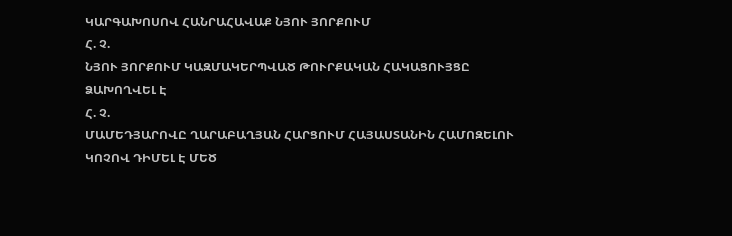ԿԱՐԳԱԽՈՍՈՎ ՀԱՆՐԱՀԱՎԱՔ ՆՅՈՒ ՅՈՐՔՈՒՄ
Հ. Չ.
ՆՅՈՒ ՅՈՐՔՈՒՄ ԿԱԶՄԱԿԵՐՊՎԱԾ ԹՈՒՐՔԱԿԱՆ ՀԱԿԱՑՈՒՅՑԸ ՁԱԽՈՂՎԵԼ Է
Հ. Չ.
ՄԱՄԵԴՅԱՐՈՎԸ ՂԱՐԱԲԱՂՅԱՆ ՀԱՐՑՈՒՄ ՀԱՅԱՍՏԱՆԻՆ ՀԱՄՈԶԵԼՈՒ ԿՈՉՈՎ ԴԻՄԵԼ Է ՄԵԾ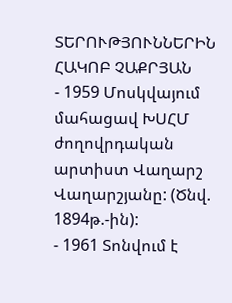ՏԵՐՈՒԹՅՈՒՆՆԵՐԻՆ
ՀԱԿՈԲ ՉԱՔՐՅԱՆ
- 1959 Մոսկվայում մահացավ ԽՍՀՄ ժողովրդական արտիստ Վաղարշ Վաղարշյանը: (Ծնվ. 1894թ.-ին):
- 1961 Տոնվում է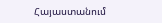Հայաստանում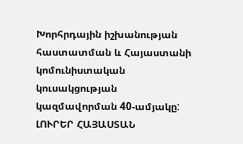Խորհրդային իշխանության հաստատման և Հայաստանի կոմունիստական կուսակցության կազմավորման 40-ամյակը:
ԼՈՒՐԵՐ ՀԱՅԱՍՏԱՆ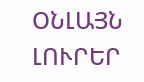ՕՆԼԱՅՆ ԼՈՒՐԵՐ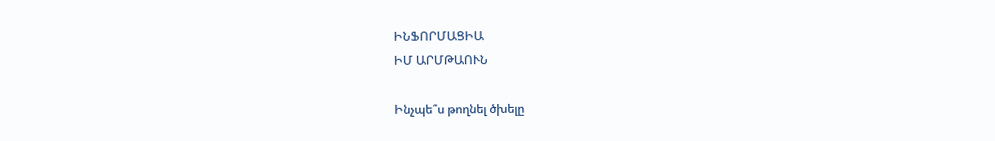ԻՆՖՈՐՄԱՑԻԱ
ԻՄ ԱՐՄԹԱՈՒՆ

Ինչպե՞ս թողնել ծխելը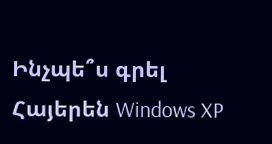Ինչպե՞ս գրել Հայերեն Windows XP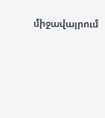միջավայրում